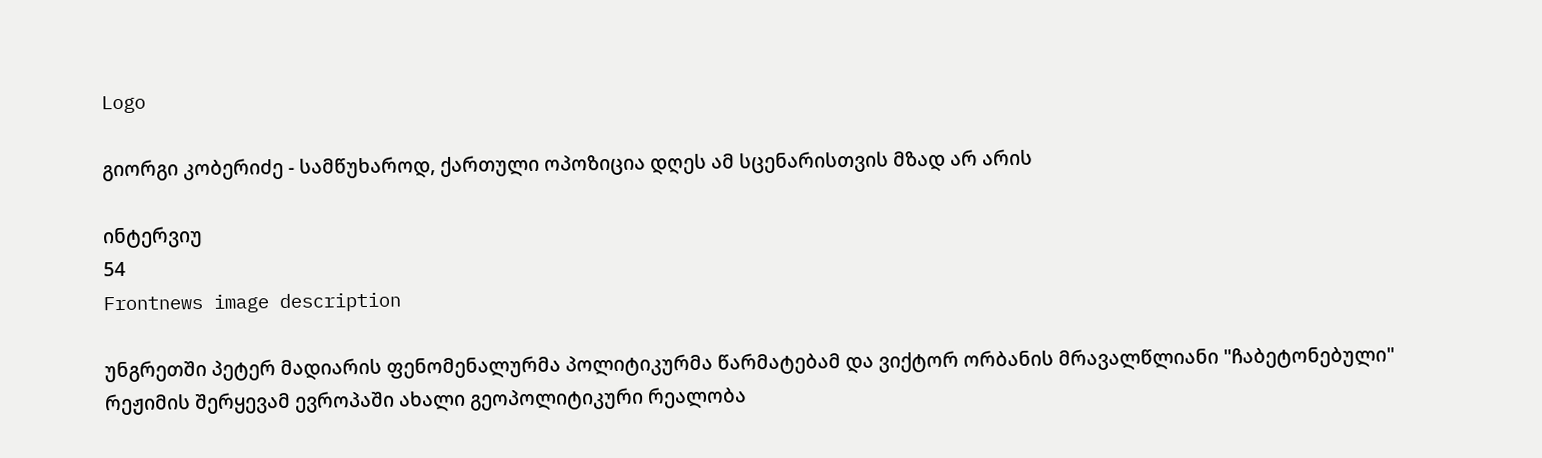Logo

გიორგი კობერიძე - სამწუხაროდ, ქართული ოპოზიცია დღეს ამ სცენარისთვის მზად არ არის

ინტერვიუ
54
Frontnews image description

უნგრეთში პეტერ მადიარის ფენომენალურმა პოლიტიკურმა წარმატებამ და ვიქტორ ორბანის მრავალწლიანი "ჩაბეტონებული" რეჟიმის შერყევამ ევროპაში ახალი გეოპოლიტიკური რეალობა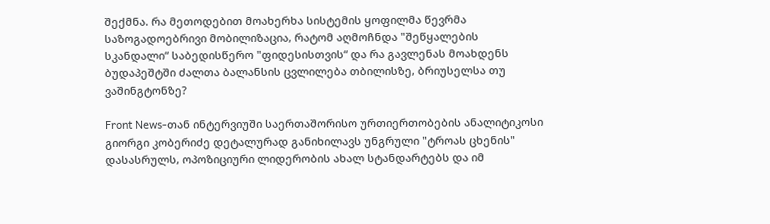შექმნა. რა მეთოდებით მოახერხა სისტემის ყოფილმა წევრმა საზოგადოებრივი მობილიზაცია, რატომ აღმოჩნდა "შეწყალების სკანდალი“ საბედისწერო "ფიდესისთვის“ და რა გავლენას მოახდენს ბუდაპეშტში ძალთა ბალანსის ცვლილება თბილისზე, ბრიუსელსა თუ ვაშინგტონზე?

Front News-თან ინტერვიუში საერთაშორისო ურთიერთობების ანალიტიკოსი გიორგი კობერიძე დეტალურად განიხილავს უნგრული "ტროას ცხენის" დასასრულს, ოპოზიციური ლიდერობის ახალ სტანდარტებს და იმ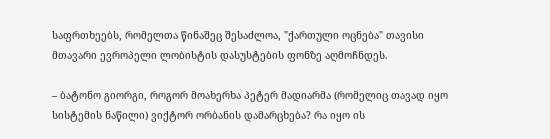საფრთხეებს, რომელთა წინაშეც შესაძლოა, "ქართული ოცნება" თავისი მთავარი ევროპელი ლობისტის დასუსტების ფონზე აღმოჩნდეს.

– ბატონო გიორგი, როგორ მოახერხა პეტერ მადიარმა (რომელიც თავად იყო სისტემის ნაწილი) ვიქტორ ორბანის დამარცხება? რა იყო ის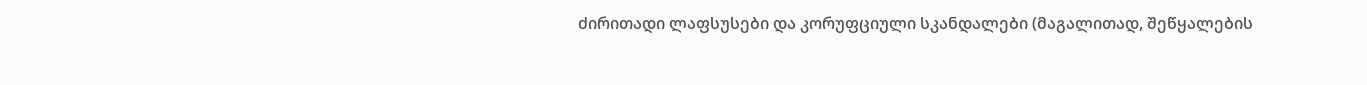ძირითადი ლაფსუსები და კორუფციული სკანდალები (მაგალითად, შეწყალების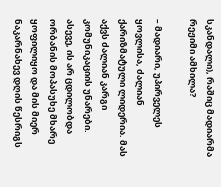სკანდალი), რაშიც მადიარმა რეჟიმი ამხილა?

– მადიარი, უპირველეს ყოვლისა, ძალიან ქარიზმატული ლიდერია. მას აქვს ძალიან კარგი კომუნიკაციის უნარები. ასევე, ის არ ცდილობდა ორბანის მოპასუხე მხარე ყოფილიყო და მის მიერ ნაკარნახევ დღის წესრიგს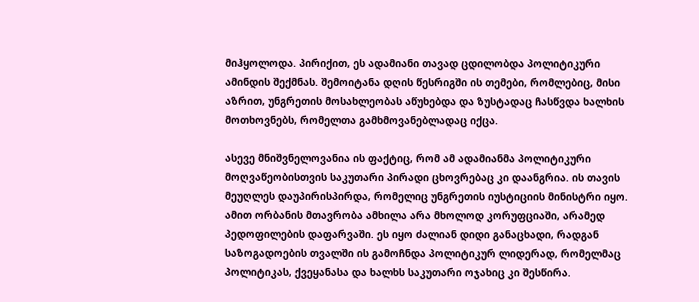მიჰყოლოდა. პირიქით, ეს ადამიანი თავად ცდილობდა პოლიტიკური ამინდის შექმნას. შემოიტანა დღის წესრიგში ის თემები, რომლებიც, მისი აზრით, უნგრეთის მოსახლეობას აწუხებდა და ზუსტადაც ჩასწვდა ხალხის მოთხოვნებს, რომელთა გამხმოვანებლადაც იქცა.

ასევე მნიშვნელოვანია ის ფაქტიც, რომ ამ ადამიანმა პოლიტიკური მოღვაწეობისთვის საკუთარი პირადი ცხოვრებაც კი დაანგრია. ის თავის მეუღლეს დაუპირისპირდა, რომელიც უნგრეთის იუსტიციის მინისტრი იყო. ამით ორბანის მთავრობა ამხილა არა მხოლოდ კორუფციაში, არამედ პედოფილების დაფარვაში. ეს იყო ძალიან დიდი განაცხადი, რადგან საზოგადოების თვალში ის გამოჩნდა პოლიტიკურ ლიდერად, რომელმაც პოლიტიკას, ქვეყანასა და ხალხს საკუთარი ოჯახიც კი შესწირა.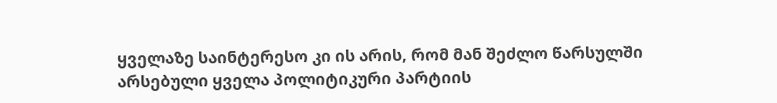ყველაზე საინტერესო კი ის არის, რომ მან შეძლო წარსულში არსებული ყველა პოლიტიკური პარტიის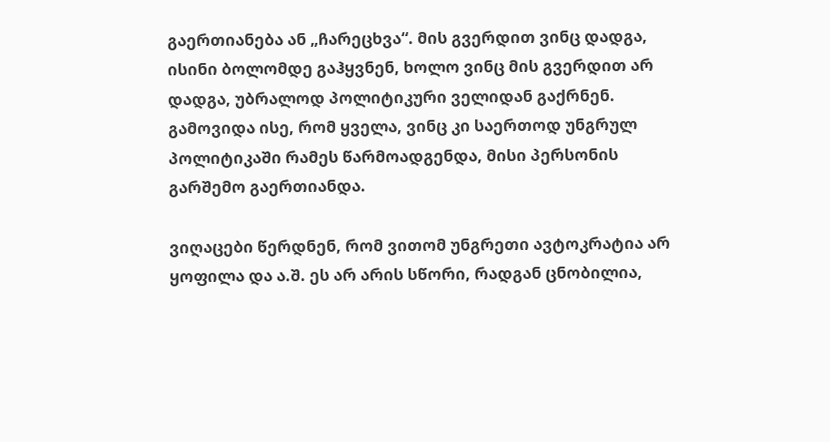გაერთიანება ან „ჩარეცხვა“. მის გვერდით ვინც დადგა, ისინი ბოლომდე გაჰყვნენ, ხოლო ვინც მის გვერდით არ დადგა, უბრალოდ პოლიტიკური ველიდან გაქრნენ. გამოვიდა ისე, რომ ყველა, ვინც კი საერთოდ უნგრულ პოლიტიკაში რამეს წარმოადგენდა, მისი პერსონის გარშემო გაერთიანდა.

ვიღაცები წერდნენ, რომ ვითომ უნგრეთი ავტოკრატია არ ყოფილა და ა.შ. ეს არ არის სწორი, რადგან ცნობილია,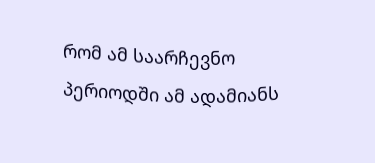რომ ამ საარჩევნო პერიოდში ამ ადამიანს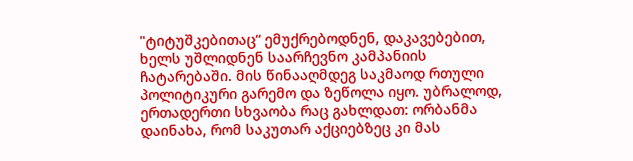"ტიტუშკებითაც“ ემუქრებოდნენ, დაკავებებით, ხელს უშლიდნენ საარჩევნო კამპანიის ჩატარებაში. მის წინააღმდეგ საკმაოდ რთული პოლიტიკური გარემო და ზეწოლა იყო. უბრალოდ, ერთადერთი სხვაობა რაც გახლდათ: ორბანმა დაინახა, რომ საკუთარ აქციებზეც კი მას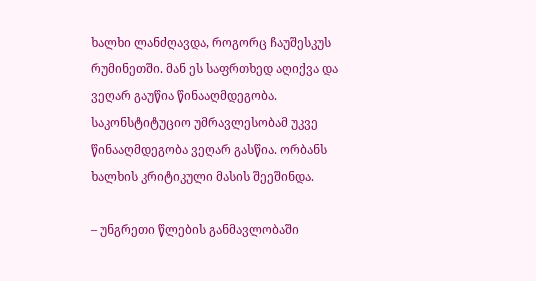ხალხი ლანძღავდა, როგორც ჩაუშესკუს რუმინეთში. მან ეს საფრთხედ აღიქვა და ვეღარ გაუწია წინააღმდეგობა. საკონსტიტუციო უმრავლესობამ უკვე წინააღმდეგობა ვეღარ გასწია. ორბანს ხალხის კრიტიკული მასის შეეშინდა.

– უნგრეთი წლების განმავლობაში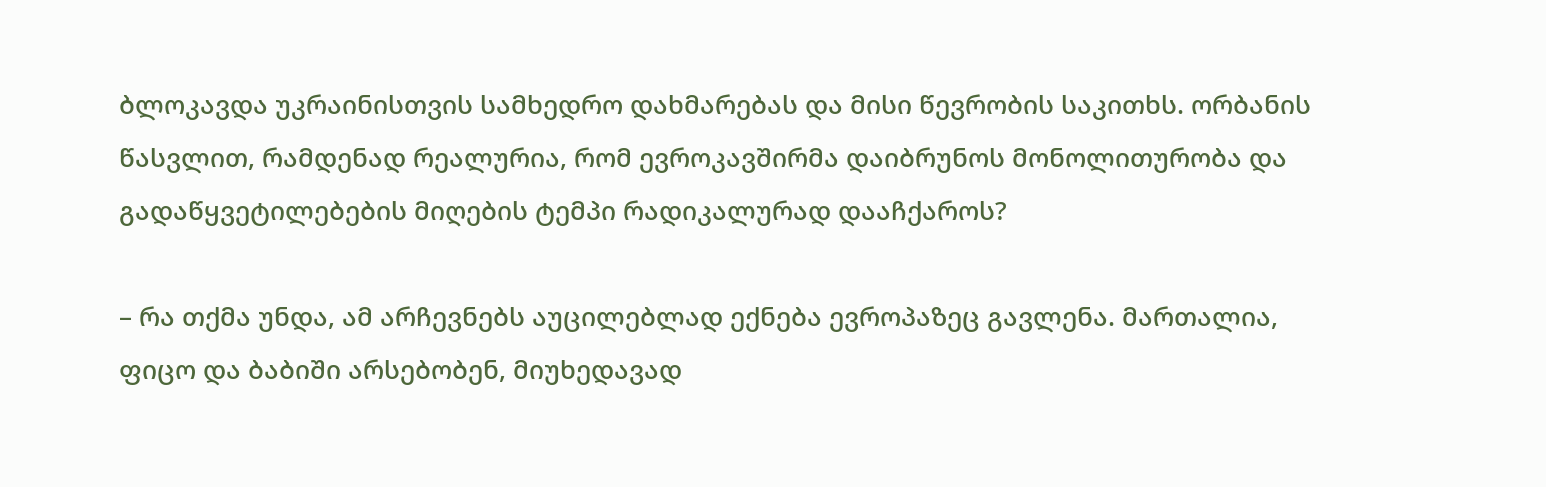ბლოკავდა უკრაინისთვის სამხედრო დახმარებას და მისი წევრობის საკითხს. ორბანის წასვლით, რამდენად რეალურია, რომ ევროკავშირმა დაიბრუნოს მონოლითურობა და გადაწყვეტილებების მიღების ტემპი რადიკალურად დააჩქაროს?

– რა თქმა უნდა, ამ არჩევნებს აუცილებლად ექნება ევროპაზეც გავლენა. მართალია, ფიცო და ბაბიში არსებობენ, მიუხედავად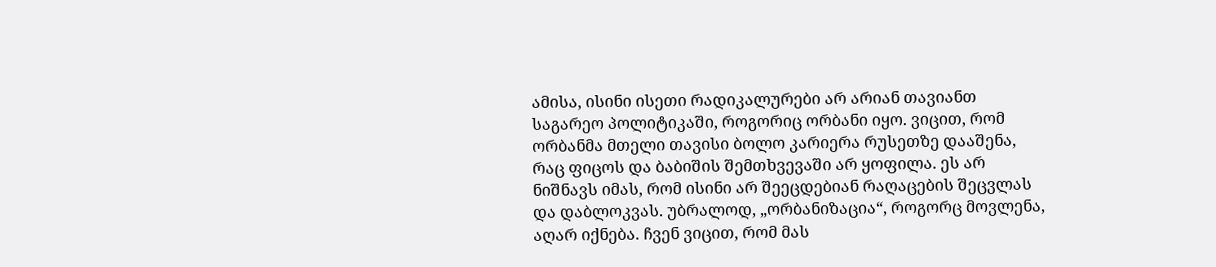ამისა, ისინი ისეთი რადიკალურები არ არიან თავიანთ საგარეო პოლიტიკაში, როგორიც ორბანი იყო. ვიცით, რომ ორბანმა მთელი თავისი ბოლო კარიერა რუსეთზე დააშენა, რაც ფიცოს და ბაბიშის შემთხვევაში არ ყოფილა. ეს არ ნიშნავს იმას, რომ ისინი არ შეეცდებიან რაღაცების შეცვლას და დაბლოკვას. უბრალოდ, „ორბანიზაცია“, როგორც მოვლენა, აღარ იქნება. ჩვენ ვიცით, რომ მას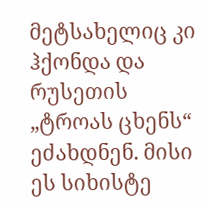მეტსახელიც კი ჰქონდა და რუსეთის „ტროას ცხენს“ ეძახდნენ. მისი ეს სიხისტე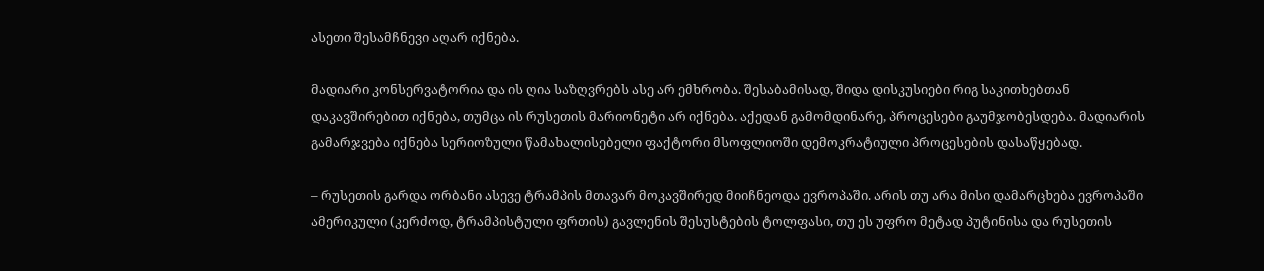ასეთი შესამჩნევი აღარ იქნება.

მადიარი კონსერვატორია და ის ღია საზღვრებს ასე არ ემხრობა. შესაბამისად, შიდა დისკუსიები რიგ საკითხებთან დაკავშირებით იქნება, თუმცა ის რუსეთის მარიონეტი არ იქნება. აქედან გამომდინარე, პროცესები გაუმჯობესდება. მადიარის გამარჯვება იქნება სერიოზული წამახალისებელი ფაქტორი მსოფლიოში დემოკრატიული პროცესების დასაწყებად.

– რუსეთის გარდა ორბანი ასევე ტრამპის მთავარ მოკავშირედ მიიჩნეოდა ევროპაში. არის თუ არა მისი დამარცხება ევროპაში ამერიკული (კერძოდ, ტრამპისტული ფრთის) გავლენის შესუსტების ტოლფასი, თუ ეს უფრო მეტად პუტინისა და რუსეთის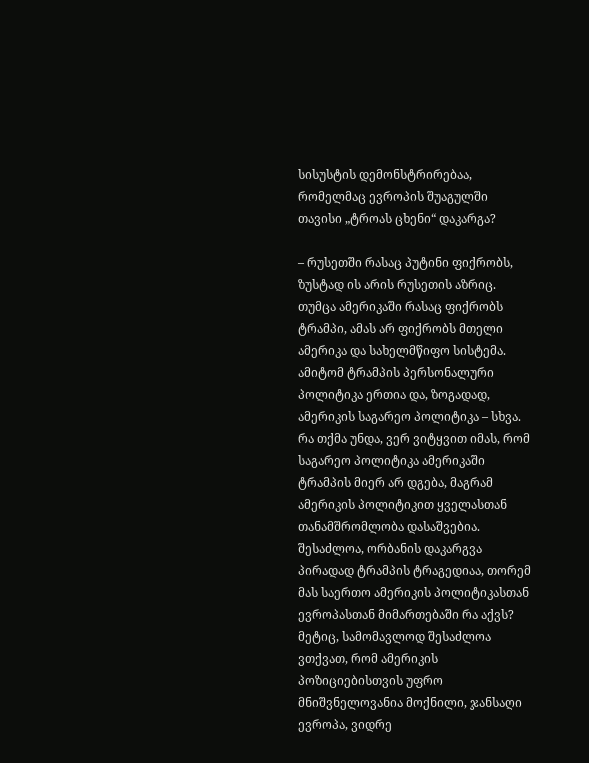სისუსტის დემონსტრირებაა, რომელმაც ევროპის შუაგულში თავისი „ტროას ცხენი“ დაკარგა?

– რუსეთში რასაც პუტინი ფიქრობს, ზუსტად ის არის რუსეთის აზრიც. თუმცა ამერიკაში რასაც ფიქრობს ტრამპი, ამას არ ფიქრობს მთელი ამერიკა და სახელმწიფო სისტემა. ამიტომ ტრამპის პერსონალური პოლიტიკა ერთია და, ზოგადად, ამერიკის საგარეო პოლიტიკა – სხვა. რა თქმა უნდა, ვერ ვიტყვით იმას, რომ საგარეო პოლიტიკა ამერიკაში ტრამპის მიერ არ დგება, მაგრამ ამერიკის პოლიტიკით ყველასთან თანამშრომლობა დასაშვებია.
შესაძლოა, ორბანის დაკარგვა პირადად ტრამპის ტრაგედიაა, თორემ მას საერთო ამერიკის პოლიტიკასთან ევროპასთან მიმართებაში რა აქვს? მეტიც, სამომავლოდ შესაძლოა ვთქვათ, რომ ამერიკის პოზიციებისთვის უფრო მნიშვნელოვანია მოქნილი, ჯანსაღი ევროპა, ვიდრე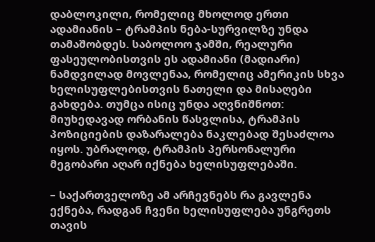დაბლოკილი, რომელიც მხოლოდ ერთი ადამიანის – ტრამპის ნება-სურვილზე უნდა თამაშობდეს. საბოლოო ჯამში, რეალური ფასეულობისთვის ეს ადამიანი (მადიარი) ნამდვილად მოვლენაა, რომელიც ამერიკის სხვა ხელისუფლებისთვის ნათელი და მისაღები გახდება. თუმცა ისიც უნდა აღვნიშნოთ: მიუხედავად ორბანის წასვლისა, ტრამპის პოზიციების დაზარალება ნაკლებად შესაძლოა იყოს. უბრალოდ, ტრამპის პერსონალური მეგობარი აღარ იქნება ხელისუფლებაში.

– საქართველოზე ამ არჩევნებს რა გავლენა ექნება, რადგან ჩვენი ხელისუფლება უნგრეთს თავის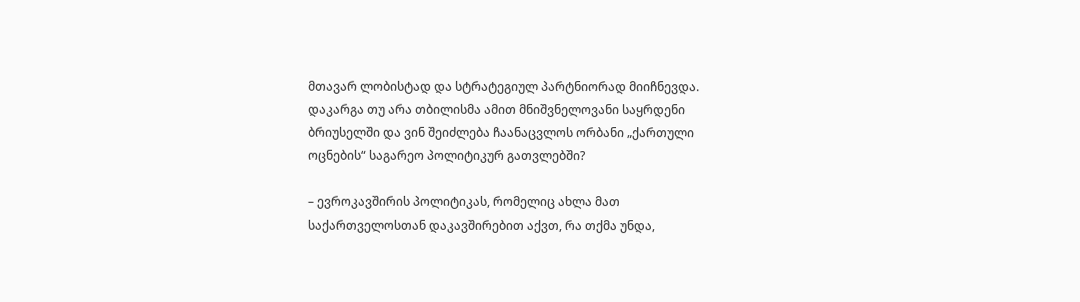მთავარ ლობისტად და სტრატეგიულ პარტნიორად მიიჩნევდა. დაკარგა თუ არა თბილისმა ამით მნიშვნელოვანი საყრდენი ბრიუსელში და ვინ შეიძლება ჩაანაცვლოს ორბანი „ქართული ოცნების“ საგარეო პოლიტიკურ გათვლებში?

– ევროკავშირის პოლიტიკას, რომელიც ახლა მათ საქართველოსთან დაკავშირებით აქვთ, რა თქმა უნდა,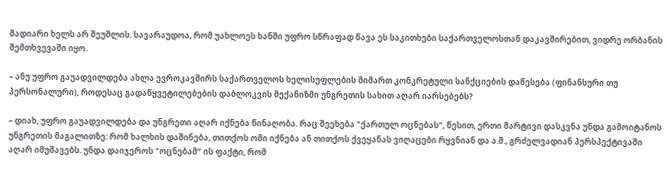მადიარი ხელს არ შეუშლის. სავარაუდოა, რომ უახლოეს ხანში უფრო სწრაფად წავა ეს საკითხები საქართველოსთან დაკავშირებით, ვიდრე ორბანის შემთხვევაში იყო.

– ანუ უფრო გაუადვილდება ახლა ევროკავშირს საქართველოს ხელისუფლების მიმართ კონკრეტული სანქციების დაწესება (ფინანსური თუ პერსონალური), როდესაც გადაწყვეტილებების დაბლოკვის მექანიზმი უნგრეთის სახით აღარ იარსებებს?

– დიახ, უფრო გაუადვილდება და უნგრეთი აღარ იქნება წინაღობა. რაც შეეხება "ქართულ ოცნებას“, წესით, ერთი მარტივი დასკვნა უნდა გამოიტანოს უნგრეთის მაგალითზე: რომ ხალხის დაშინება, თითქოს ომი იქნება ან თითქოს ქვეყანას ვიღაცები რყვნიან და ა.შ., გრძელვადიან პერსპექტივაში აღარ იმუშავებს. უნდა დაიჯეროს "ოცნებამ“ ის ფაქტი, რომ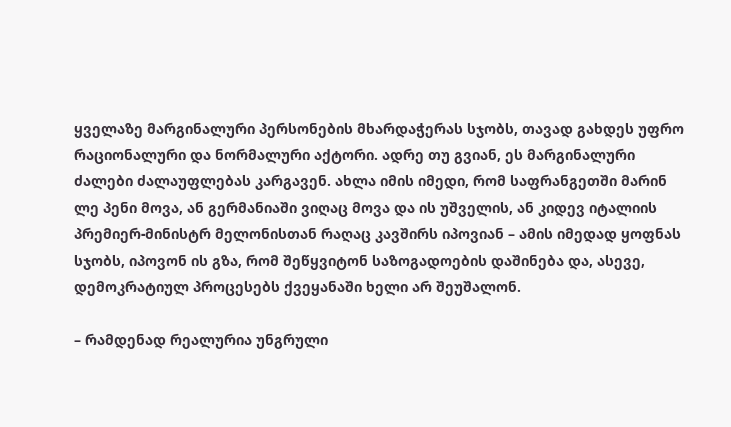ყველაზე მარგინალური პერსონების მხარდაჭერას სჯობს, თავად გახდეს უფრო რაციონალური და ნორმალური აქტორი. ადრე თუ გვიან, ეს მარგინალური ძალები ძალაუფლებას კარგავენ. ახლა იმის იმედი, რომ საფრანგეთში მარინ ლე პენი მოვა, ან გერმანიაში ვიღაც მოვა და ის უშველის, ან კიდევ იტალიის პრემიერ-მინისტრ მელონისთან რაღაც კავშირს იპოვიან – ამის იმედად ყოფნას სჯობს, იპოვონ ის გზა, რომ შეწყვიტონ საზოგადოების დაშინება და, ასევე, დემოკრატიულ პროცესებს ქვეყანაში ხელი არ შეუშალონ.

– რამდენად რეალურია უნგრული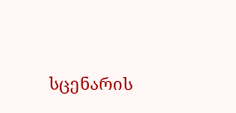სცენარის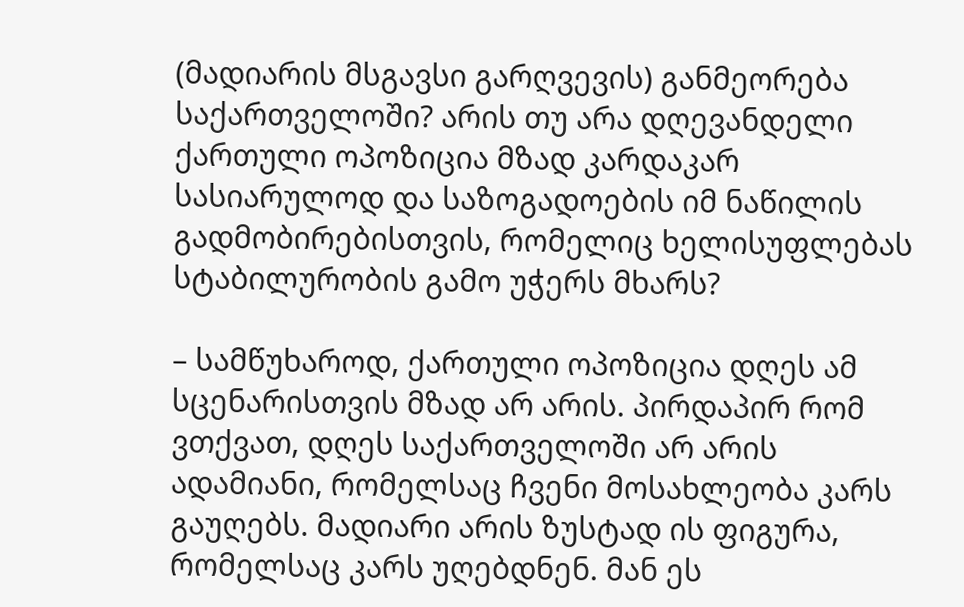(მადიარის მსგავსი გარღვევის) განმეორება საქართველოში? არის თუ არა დღევანდელი ქართული ოპოზიცია მზად კარდაკარ სასიარულოდ და საზოგადოების იმ ნაწილის გადმობირებისთვის, რომელიც ხელისუფლებას სტაბილურობის გამო უჭერს მხარს?

– სამწუხაროდ, ქართული ოპოზიცია დღეს ამ სცენარისთვის მზად არ არის. პირდაპირ რომ ვთქვათ, დღეს საქართველოში არ არის ადამიანი, რომელსაც ჩვენი მოსახლეობა კარს გაუღებს. მადიარი არის ზუსტად ის ფიგურა, რომელსაც კარს უღებდნენ. მან ეს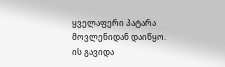ყველაფერი პატარა მოვლენიდან დაიწყო. ის გავიდა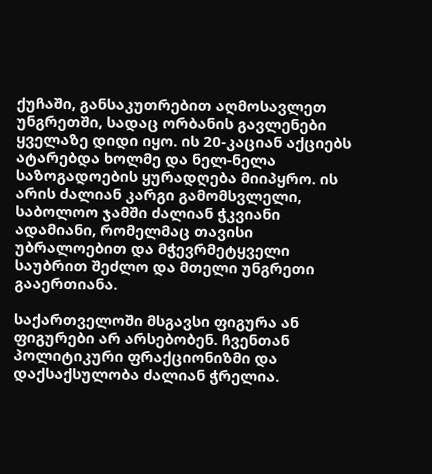ქუჩაში, განსაკუთრებით აღმოსავლეთ უნგრეთში, სადაც ორბანის გავლენები ყველაზე დიდი იყო. ის 20-კაციან აქციებს ატარებდა ხოლმე და ნელ-ნელა საზოგადოების ყურადღება მიიპყრო. ის არის ძალიან კარგი გამომსვლელი, საბოლოო ჯამში ძალიან ჭკვიანი ადამიანი, რომელმაც თავისი უბრალოებით და მჭევრმეტყველი საუბრით შეძლო და მთელი უნგრეთი გააერთიანა.

საქართველოში მსგავსი ფიგურა ან ფიგურები არ არსებობენ. ჩვენთან პოლიტიკური ფრაქციონიზმი და დაქსაქსულობა ძალიან ჭრელია.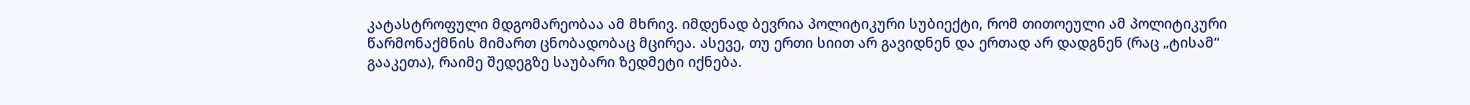კატასტროფული მდგომარეობაა ამ მხრივ. იმდენად ბევრია პოლიტიკური სუბიექტი, რომ თითოეული ამ პოლიტიკური წარმონაქმნის მიმართ ცნობადობაც მცირეა. ასევე, თუ ერთი სიით არ გავიდნენ და ერთად არ დადგნენ (რაც „ტისამ“ გააკეთა), რაიმე შედეგზე საუბარი ზედმეტი იქნება.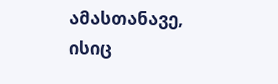ამასთანავე, ისიც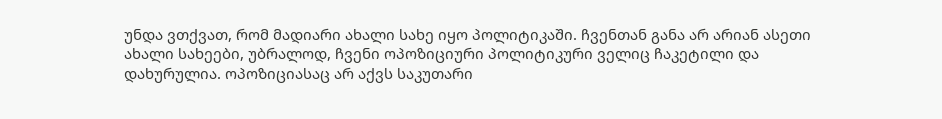უნდა ვთქვათ, რომ მადიარი ახალი სახე იყო პოლიტიკაში. ჩვენთან განა არ არიან ასეთი ახალი სახეები, უბრალოდ, ჩვენი ოპოზიციური პოლიტიკური ველიც ჩაკეტილი და დახურულია. ოპოზიციასაც არ აქვს საკუთარი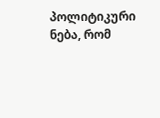პოლიტიკური ნება, რომ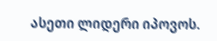ასეთი ლიდერი იპოვოს.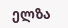ელზა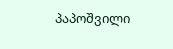პაპოშვილი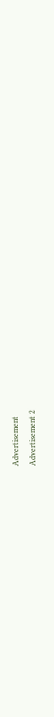Advertisement
Advertisement 2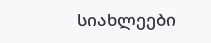სიახლეები